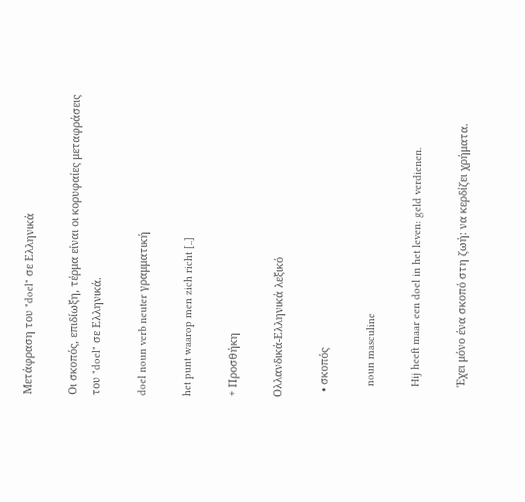Μετάφραση του "doel" σε Ελληνικά

Οι σκοπός, επιδίωξη, τέρμα είναι οι κορυφαίες μεταφράσεις του "doel" σε Ελληνικά.

doel noun verb neuter γραμματική

het punt waarop men zich richt [..]

+ Προσθήκη

Ολλανδικά-Ελληνικά λεξικό

  • σκοπός

    noun masculine

    Hij heeft maar een doel in het leven: geld verdienen.

    Έχει μόνο ένα σκοπό στη ζωή: να κερδίζει χρήματα.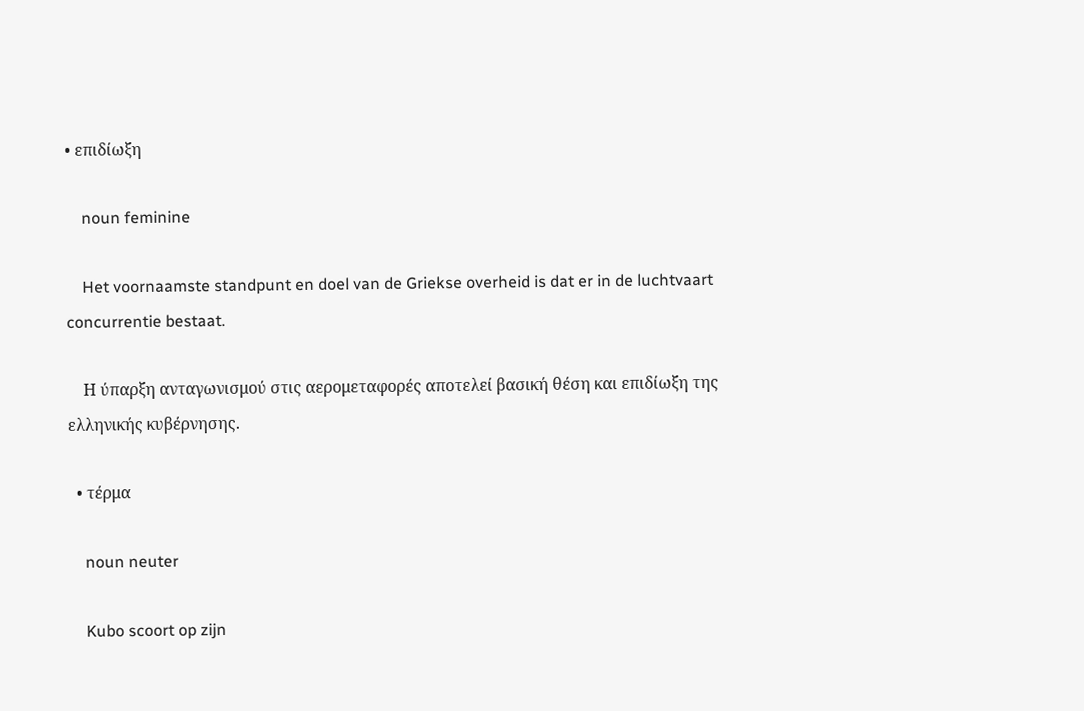• επιδίωξη

    noun feminine

    Het voornaamste standpunt en doel van de Griekse overheid is dat er in de luchtvaart concurrentie bestaat.

    Η ύπαρξη ανταγωνισμού στις αερομεταφορές αποτελεί βασική θέση και επιδίωξη της ελληνικής κυβέρνησης.

  • τέρμα

    noun neuter

    Kubo scoort op zijn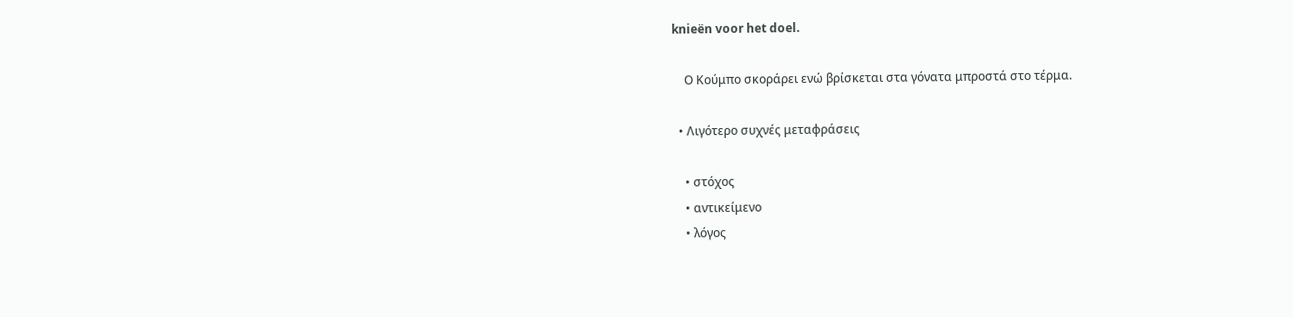knieën voor het doel.

    Ο Κούμπο σκοράρει ενώ βρίσκεται στα γόνατα μπροστά στο τέρμα.

  • Λιγότερο συχνές μεταφράσεις

    • στόχος
    • αντικείμενο
    • λόγος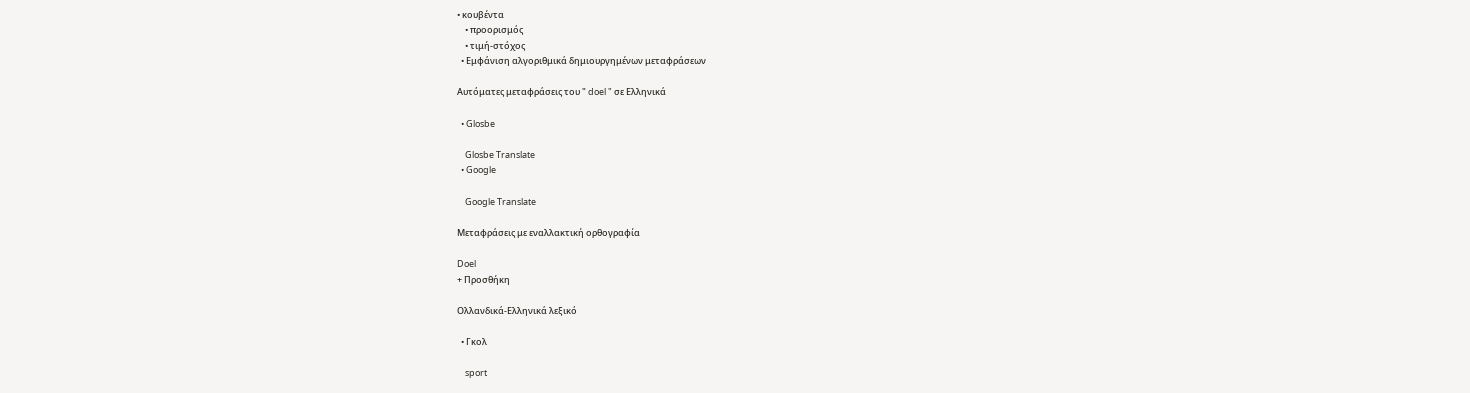• κουβέντα
    • προορισμός
    • τιμή-στόχος
  • Εμφάνιση αλγοριθμικά δημιουργημένων μεταφράσεων

Αυτόματες μεταφράσεις του " doel " σε Ελληνικά

  • Glosbe

    Glosbe Translate
  • Google

    Google Translate

Μεταφράσεις με εναλλακτική ορθογραφία

Doel
+ Προσθήκη

Ολλανδικά-Ελληνικά λεξικό

  • Γκολ

    sport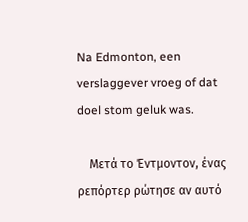Na Edmonton, een verslaggever vroeg of dat doel stom geluk was.

    Μετά το Έντμοντον, ένας ρεπόρτερ ρώτησε αν αυτό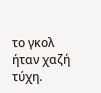το γκολ ήταν χαζή τύχη.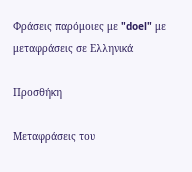Φράσεις παρόμοιες με "doel" με μεταφράσεις σε Ελληνικά

Προσθήκη

Μεταφράσεις του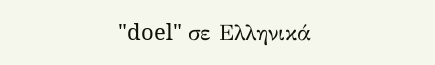"doel" σε Ελληνικά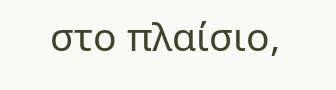στο πλαίσιο,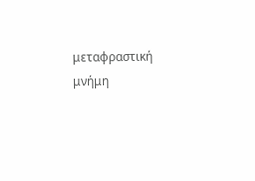μεταφραστική μνήμη